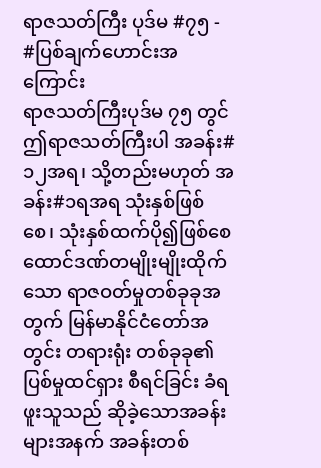ရာဇသတ်ကြီး ပုဒ်မ #၇၅ - #ပြစ်ချက်ဟောင်းအကြောင်း
ရာဇသတ်ကြီးပုဒ်မ ၇၅ တွင် ဤရာဇသတ်ကြီးပါ အခန်း#၁၂အရ၊ သို့တည်းမဟုတ် အခန်း#၁ရအရ သုံးနှစ်ဖြစ်စေ၊ သုံးနှစ်ထက်ပို၍ဖြစ်စေ ထောင်ဒဏ်တမျိုးမျိုးထိုက်သော ရာဇဝတ်မှုတစ်ခုခုအတွက် မြန်မာနိုင်ငံတော်အတွင်း တရားရုံး တစ်ခုခု၏ ပြစ်မှုထင်ရှား စီရင်ခြင်း ခံရဖူးသူသည် ဆိုခဲ့သောအခန်းများအနက် အခန်းတစ်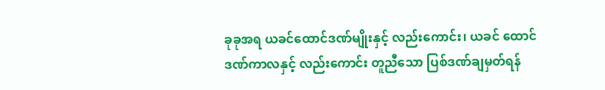ခုခုအရ ယခင်ထောင်ဒဏ်မျိုးနှင့် လည်းကောင်း၊ ယခင် ထောင်ဒဏ်ကာလနှင့် လည်းကောင်း တူညီသော ပြစ်ဒဏ်ချမှတ်ရန်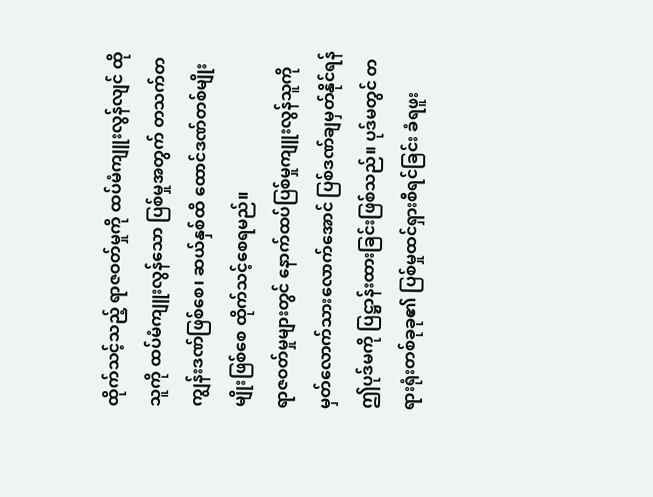ထိုက်သင့်သည့် ရာဇဝတ်မှုကို ထပ်မံကျူးလွန်လျင် ထိုသူကို ထပ်မံကျူးလွန်သော ပြစ်မှုအတွက် တသက်တကျွန်းဒဏ်ဖြစ်စေ၊ ဆယ်နှစ်ထိ ထောင်ဒဏ်တစ်မျိုးမျိုးဖြစ်စေ ထိုက်သင့်စေရမည်။
ရာဇဝတ်မှုများတွင် နောက်ထပ်ပြစ်မှုကျူးလွန်သူကို မှတ်လောက်သားလောက်အောင် ပြစ်ဒဏ်ချမှတ်နိုင်ရန် ဤပုဒ်မကို ပြဋ္ဌာန်းထားခြင်းဖြစ်သည်။ ပုဒ်မတွင် တရားရုံးတစ်ခုခု၏ ပြစ်မှုထင်ရှားစီရင်ခြင်း ခံရဖူး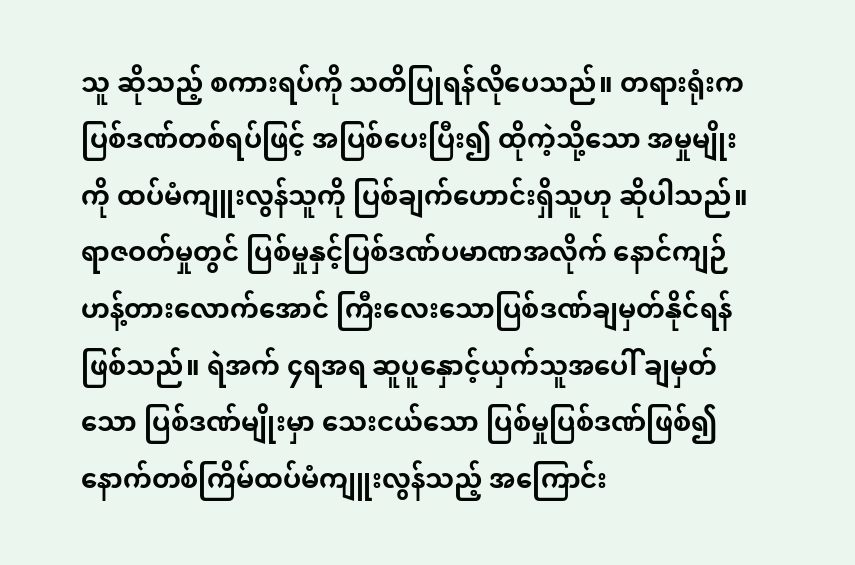သူ ဆိုသည့် စကားရပ်ကို သတိပြုရန်လိုပေသည်။ တရားရုံးက ပြစ်ဒဏ်တစ်ရပ်ဖြင့် အပြစ်ပေးပြီး၍ ထိုကဲ့သို့သော အမှုမျိုးကို ထပ်မံကျူးလွန်သူကို ပြစ်ချက်ဟောင်းရှိသူဟု ဆိုပါသည်။ ရာဇဝတ်မှုတွင် ပြစ်မှုနှင့်ပြစ်ဒဏ်ပမာဏအလိုက် နောင်ကျဉ်ဟန့်တားလောက်အောင် ကြီးလေးသောပြစ်ဒဏ်ချမှတ်နိုင်ရန် ဖြစ်သည်။ ရဲအက် ၄ရအရ ဆူပူနှောင့်ယှက်သူအပေါ် ချမှတ်သော ပြစ်ဒဏ်မျိုးမှာ သေးငယ်သော ပြစ်မှုပြစ်ဒဏ်ဖြစ်၍ နောက်တစ်ကြိမ်ထပ်မံကျူးလွန်သည့် အကြောင်း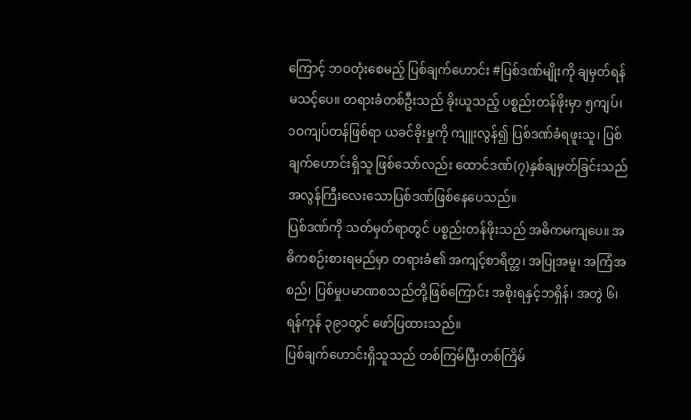ကြောင့် ဘဝတုံးစေမည့် ပြစ်ချက်ဟောင်း #ပြစ်ဒဏ်မျိုးကို ချမှတ်ရန် မသင့်ပေ။ တရားခံတစ်ဦးသည် ခိုးယူသည့် ပစ္စည်းတန်ဖိုးမှာ ၅ကျပ်၊ ၁ဝကျပ်တန်ဖြစ်ရာ ယခင်ခိုးမှုကို ကျူးလွန်၍ ပြစ်ဒဏ်ခံရဖူးသူ၊ ပြစ်ချက်ဟောင်းရှိသူ ဖြစ်သော်လည်း ထောင်ဒဏ်(၇)နှစ်ချမှတ်ခြင်းသည် အလွန်ကြီးလေးသောပြစ်ဒဏ်ဖြစ်နေပေသည်။
ပြစ်ဒဏ်ကို သတ်မှတ်ရာတွင် ပစ္စည်းတန်ဖိုးသည် အဓိကမကျပေ။ အဓိကစဉ်းစားရမည်မှာ တရားခံ၏ အကျင့်စာရိတ္တ၊ အပြုအမူ၊ အကြံအစည်၊ ပြစ်မှုပမာဏစသည်တို့ဖြစ်ကြောင်း အစိုးရနှင့်ဘရှိန်၊ အတွဲ ၆၊ ရန်ကုန် ၃၉၁တွင် ဖော်ပြထားသည်။
ပြစ်ချက်ဟောင်းရှိသူသည် တစ်ကြမ်ပြီးတစ်ကြိမ်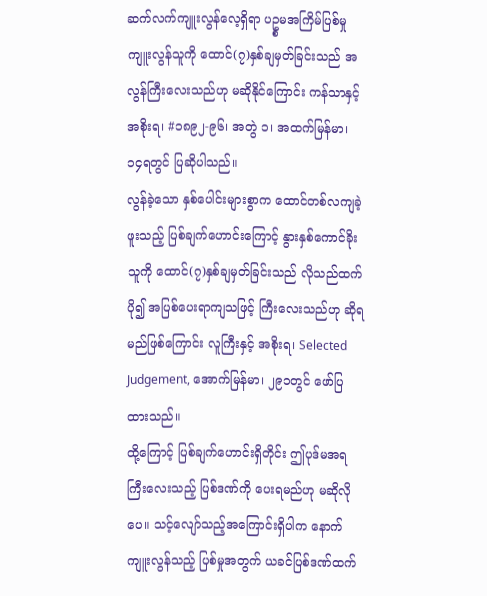ဆက်လက်ကျူးလွန်လေ့ရှိရာ ပဥ္စမအကြိမ်ပြစ်မှုကျူးလွန်သူကို ထောင်(၇)နှစ်ချမှတ်ခြင်းသည် အလွန်ကြီးလေးသည်ဟု မဆိုနိုင်ကြောင်း ကန်သာနှင့်အစိုးရ၊ #၁၈၉၂-၉၆၊ အတွဲ ၁၊ အထက်မြန်မာ၊ ၁၄ရတွင် ပြဆိုပါသည်။
လွန်ခဲ့သော နှစ်ပေါင်းများစွာက ထောင်တစ်လကျခဲ့ဖူးသည့် ပြစ်ချက်ဟောင်းကြောင့် နွားနှစ်ကောင်ခိုးသူကို ထောင်(၇)နှစ်ချမှတ်ခြင်းသည် လိုသည်ထက်ပို၍ အပြစ်ပေးရာကျသဖြင့် ကြီးလေးသည်ဟု ဆိုရမည်ဖြစ်ကြောင်း လူကြီးနှင့် အစိုးရ၊ Selected Judgement, အောက်မြန်မာ၊ ၂၉၁တွင် ဖော်ပြထားသည်။
ထို့ကြောင့် ပြစ်ချက်ဟောင်းရှိတိုင်း ဤပုဒ်မအရ ကြီးလေးသည့် ပြစ်ဒဏ်ကို ပေးရမည်ဟု မဆိုလိုပေ။ သင့်လျော်သည့်အကြောင်းရှိပါက နောက်ကျူးလွန်သည့် ပြစ်မှုအတွက် ယခင်ပြစ်ဒဏ်ထက်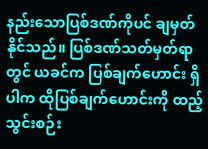နည်းသောပြစ်ဒဏ်ကိုပင် ချမှတ်နိုင်သည်။ ပြစ်ဒဏ်သတ်မှတ်ရာတွင် ယခင်က ပြစ်ချက်ဟောင်း ရှိပါက ထိုပြစ်ချက်ဟောင်းကို ထည့်သွင်းစဉ်း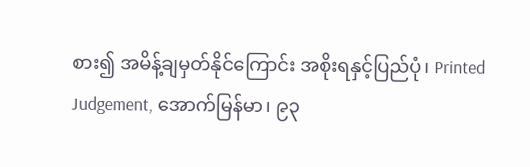စား၍ အမိန့်ချမှတ်နိုင်ကြောင်း အစိုးရနှင့်ပြည်ပုံ၊ Printed Judgement, အောက်မြန်မာ၊ ၉၃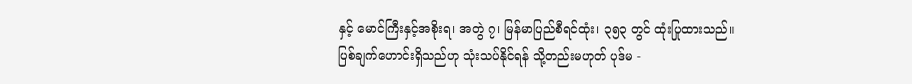နှင့် မောင်ကြီးနှင့်အစိုးရ၊ အတွဲ ၇၊ မြန်မာပြည်စီရင်ထုံး၊ ၃၅၃ တွင် ထုံးပြုထားသည်။
ပြစ်ချက်ဟောင်းရှိသည်ဟု သုံးသပ်နိုင်ရန် သို့တည်းမဟုတ် ပုဒ်မ -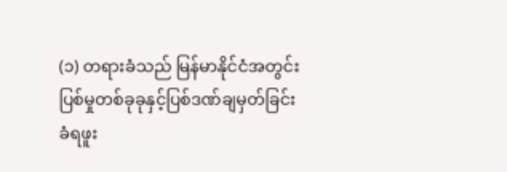(၁) တရားခံသည် မြန်မာနိုင်ငံအတွင်း ပြစ်မှုတစ်ခုခုနှင့်ပြစ်ဒဏ်ချမှတ်ခြင်းခံရဖူး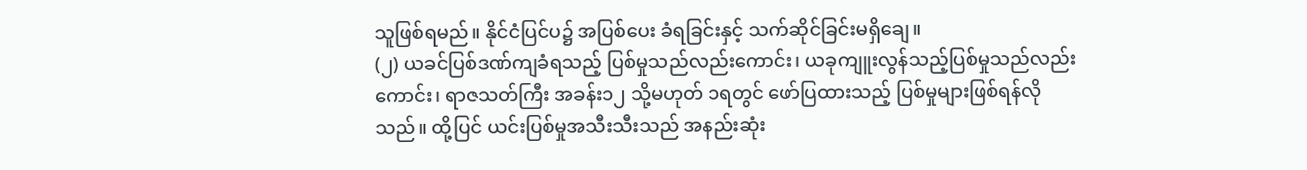သူဖြစ်ရမည်။ နိုင်ငံပြင်ပ၌ အပြစ်ပေး ခံရခြင်းနှင့် သက်ဆိုင်ခြင်းမရှိချေ။
(၂) ယခင်ပြစ်ဒဏ်ကျခံရသည့် ပြစ်မှုသည်လည်းကောင်း၊ ယခုကျူးလွန်သည့်ပြစ်မှုသည်လည်းကောင်း၊ ရာဇသတ်ကြီး အခန်း၁၂ သို့မဟုတ် ၁ရတွင် ဖော်ပြထားသည့် ပြစ်မှုများဖြစ်ရန်လိုသည်။ ထို့ပြင် ယင်းပြစ်မှုအသီးသီးသည် အနည်းဆုံး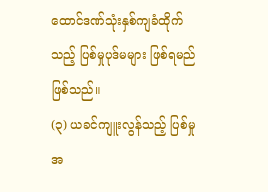ထောင်ဒဏ်သုံးနှစ်ကျခံထိုက်သည့် ပြစ်မှုပုဒ်မများ ဖြစ်ရမည်ဖြစ်သည်။
(၃) ယခင်ကျူးလွန်သည့် ပြစ်မှုအ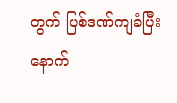တွက် ပြစ်ဒဏ်ကျခံပြီးနောက်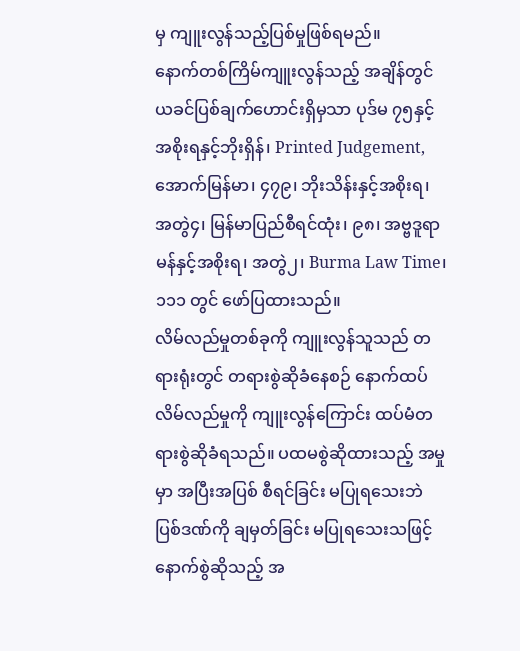မှ ကျူးလွန်သည့်ပြစ်မှုဖြစ်ရမည်။
နောက်တစ်ကြိမ်ကျူးလွန်သည့် အချိန်တွင် ယခင်ပြစ်ချက်ဟောင်းရှိမှသာ ပုဒ်မ ၇၅နှင့် အစိုးရနှင့်ဘိုးရှိန်၊ Printed Judgement, အောက်မြန်မာ၊ ၄၇၉၊ ဘိုးသိန်းနှင့်အစိုးရ၊ အတွဲ၄၊ မြန်မာပြည်စီရင်ထုံး၊ ၉၈၊ အဗ္ဗဒူရာမန်နှင့်အစိုးရ၊ အတွဲ၂၊ Burma Law Time၊ ၁၁၁ တွင် ဖော်ပြထားသည်။
လိမ်လည်မှုတစ်ခုကို ကျူးလွန်သူသည် တရားရုံးတွင် တရားစွဲဆိုခံနေစဉ် နောက်ထပ်လိမ်လည်မှုကို ကျူးလွန်ကြောင်း ထပ်မံတရားစွဲဆိုခံရသည်။ ပထမစွဲဆိုထားသည့် အမှုမှာ အပြီးအပြစ် စီရင်ခြင်း မပြုရသေးဘဲ ပြစ်ဒဏ်ကို ချမှတ်ခြင်း မပြုရသေးသဖြင့် နောက်စွဲဆိုသည့် အ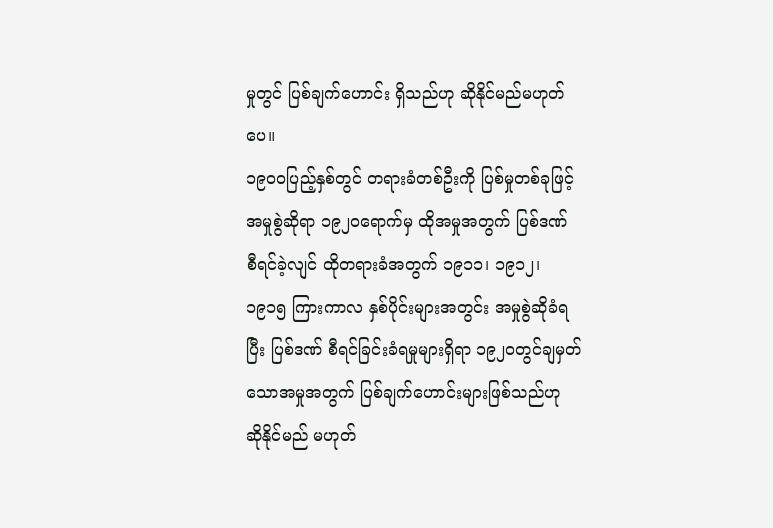မှုတွင် ပြစ်ချက်ဟောင်း ရှိသည်ဟု ဆိုနိုင်မည်မဟုတ်ပေ။
၁၉ဝဝပြည့်နှစ်တွင် တရားခံတစ်ဦးကို ပြစ်မှုတစ်ခုဖြင့် အမှုစွဲဆိုရာ ၁၉၂ဝရောက်မှ ထိုအမှုအတွက် ပြစ်ဒဏ် စီရင်ခဲ့လျင် ထိုတရားခံအတွက် ၁၉၁၁၊ ၁၉၁၂၊ ၁၉၁၅ ကြားကာလ နှစ်ပိုင်းများအတွင်း အမှုစွဲဆိုခံရပြီး ပြစ်ဒဏ် စီရင်ခြင်းခံရမှုများရှိရာ ၁၉၂ဝတွင်ချမှတ်သောအမှုအတွက် ပြစ်ချက်ဟောင်းများဖြစ်သည်ဟု ဆိုနိုင်မည် မဟုတ်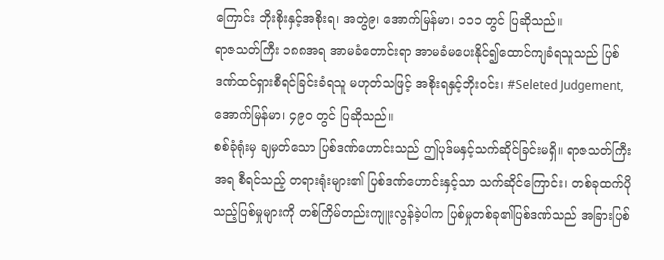ကြောင်း ဘိုးစိုးနှင့်အစိုးရ၊ အတွဲ၉၊ အောက်မြန်မာ၊ ၁၁၁ တွင် ပြဆိုသည်။
ရာဇသတ်ကြီး ၁၈၈အရ အာမခံတောင်းရာ အာမခံမပေးနိုင်၍ထောင်ကျခံရသူသည် ပြစ်ဒဏ်ထင်ရှားစီရင်ခြင်းခံရသူ မဟုတ်သဖြင့် အစိုးရနှင့်ဘိုးဝင်း၊ #Seleted Judgement, အောက်မြန်မာ၊ ၄၉၀ တွင် ပြဆိုသည်။
စစ်ခုံရုံးမှ ချမှတ်သော ပြစ်ဒဏ်ဟောင်းသည် ဤပုဒ်မနှင့်သက်ဆိုင်ခြင်းမရှိ။ ရာဇသတ်ကြီးအရ စီရင်သည့် တရားရုံးများ၏ ပြစ်ဒဏ်ဟောင်းနှင့်သာ သက်ဆိုင်ကြောင်း၊ တစ်ခုထက်ပိုသည့်ပြစ်မှုများကို တစ်ကြိမ်တည်းကျူးလွန်ခဲ့ပါက ပြစ်မှုတစ်ခု၏ပြစ်ဒဏ်သည် အခြားပြစ်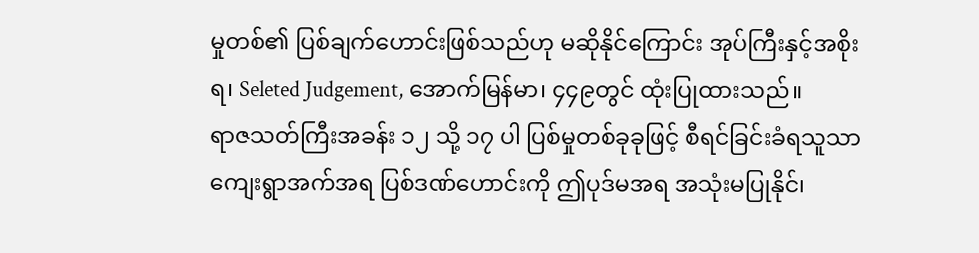မှုတစ်၏ ပြစ်ချက်ဟောင်းဖြစ်သည်ဟု မဆိုနိုင်ကြောင်း အုပ်ကြီးနှင့်အစိုးရ၊ Seleted Judgement, အောက်မြန်မာ၊ ၄၄၉တွင် ထုံးပြုထားသည်။
ရာဇသတ်ကြီးအခန်း ၁၂ သို့ ၁၇ ပါ ပြစ်မှုတစ်ခုခုဖြင့် စီရင်ခြင်းခံရသူသာ ကျေးရွာအက်အရ ပြစ်ဒဏ်ဟောင်းကို ဤပုဒ်မအရ အသုံးမပြုနိုင်၊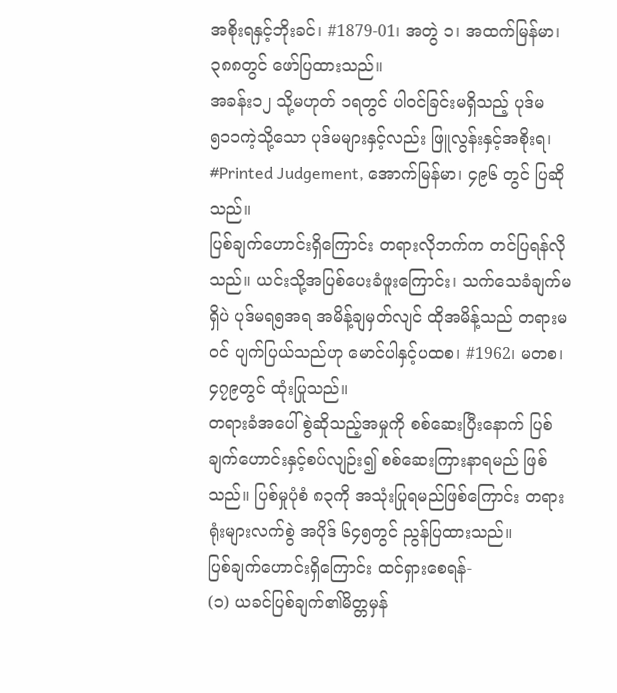အစိုးရနှင့်ဘိုးခင်၊ #1879-01၊ အတွဲ ၁၊ အထက်မြန်မာ၊ ၃၈၈တွင် ဖော်ပြထားသည်။
အခန်း၁၂ သို့မဟုတ် ၁ရတွင် ပါဝင်ခြင်းမရှိသည့် ပုဒ်မ ၅၁၁ကဲ့သို့သော ပုဒ်မများနှင့်လည်း ဖြူလွန်းနှင့်အစိုးရ၊ #Printed Judgement, အောက်မြန်မာ၊ ၄၉၆ တွင် ပြဆိုသည်။
ပြစ်ချက်ဟောင်းရှိကြောင်း တရားလိုဘက်က တင်ပြရန်လိုသည်။ ယင်းသို့အပြစ်ပေးခံဖူးကြောင်း၊ သက်သေခံချက်မရှိပဲ ပုဒ်မရ၅အရ အမိန့်ချမှတ်လျင် ထိုအမိန့်သည် တရားမဝင် ပျက်ပြယ်သည်ဟု မောင်ပါနှင့်ပထစ၊ #1962၊ မတစ၊ ၄၇၉တွင် ထုံးပြုသည်။
တရားခံအပေါ် စွဲဆိုသည့်အမှုကို စစ်ဆေးပြီးနောက် ပြစ်ချက်ဟောင်းနှင့်စပ်လျဉ်း၍ စစ်ဆေးကြားနာရမည် ဖြစ်သည်။ ပြစ်မှုပုံစံ ၈၃ကို အသုံးပြုရမည်ဖြစ်ကြောင်း တရားရုံးများလက်စွဲ အပိုဒ် ၆၄၅တွင် ညွန်ပြထားသည်။
ပြစ်ချက်ဟောင်းရှိကြောင်း ထင်ရှားစေရန်-
(၁) ယခင်ပြစ်ချက်၏မိတ္တမှန်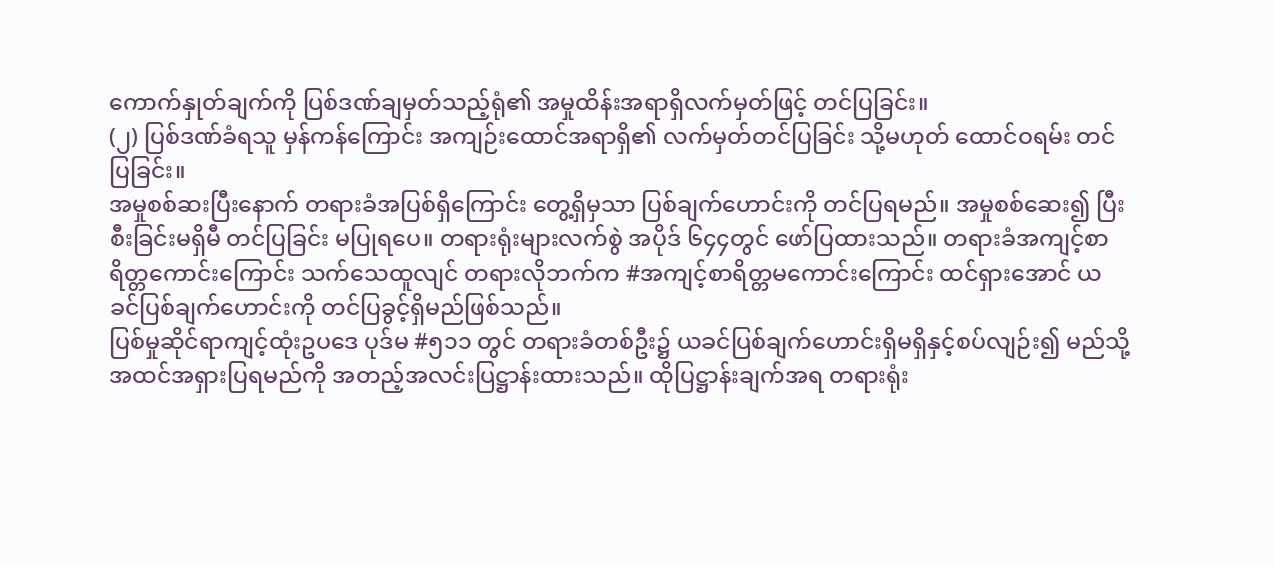ကောက်နှုတ်ချက်ကို ပြစ်ဒဏ်ချမှတ်သည့်ရုံ၏ အမှုထိန်းအရာရှိလက်မှတ်ဖြင့် တင်ပြခြင်း။
(၂) ပြစ်ဒဏ်ခံရသူ မှန်ကန်ကြောင်း အကျဉ်းထောင်အရာရှိ၏ လက်မှတ်တင်ပြခြင်း သို့မဟုတ် ထောင်ဝရမ်း တင်ပြခြင်း။
အမှုစစ်ဆးပြီးနောက် တရားခံအပြစ်ရှိကြောင်း တွေ့ရှိမှသာ ပြစ်ချက်ဟောင်းကို တင်ပြရမည်။ အမှုစစ်ဆေး၍ ပြီးစီးခြင်းမရှိမီ တင်ပြခြင်း မပြုရပေ။ တရားရုံးများလက်စွဲ အပိုဒ် ၆၄၄တွင် ဖော်ပြထားသည်။ တရားခံအကျင့်စာရိတ္တကောင်းကြောင်း သက်သေထူလျင် တရားလိုဘက်က #အကျင့်စာရိတ္တမကောင်းကြောင်း ထင်ရှားအောင် ယခင်ပြစ်ချက်ဟောင်းကို တင်ပြခွင့်ရှိမည်ဖြစ်သည်။
ပြစ်မှုဆိုင်ရာကျင့်ထုံးဥပဒေ ပုဒ်မ #၅၁၁ တွင် တရားခံတစ်ဦး၌ ယခင်ပြစ်ချက်ဟောင်းရှိမရှိနှင့်စပ်လျဉ်း၍ မည်သို့ အထင်အရှားပြရမည်ကို အတည့်အလင်းပြဋ္ဌာန်းထားသည်။ ထိုပြဋ္ဌာန်းချက်အရ တရားရုံး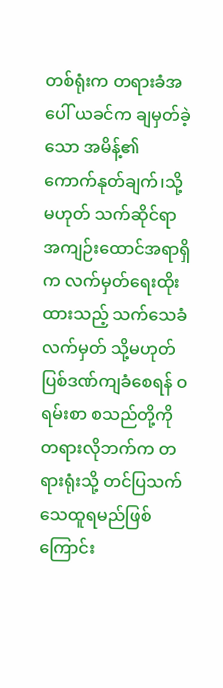တစ်ရုံးက တရားခံအပေါ် ယခင်က ချမှတ်ခဲ့သော အမိန့်၏ ကောက်နုတ်ချက်၊သို့မဟုတ် သက်ဆိုင်ရာအကျဉ်းထောင်အရာရှိက လက်မှတ်ရေးထိုးထားသည့် သက်သေခံလက်မှတ် သို့မဟုတ် ပြစ်ဒဏ်ကျခံစေရန် ဝရမ်းစာ စသည်တို့ကို တရားလိုဘက်က တရားရုံးသို့ တင်ပြသက်သေထူရမည်ဖြစ်ကြောင်း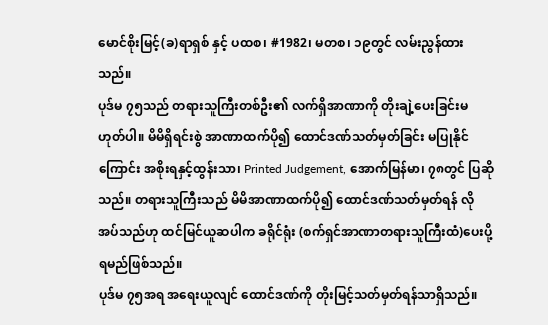မောင်စိုးမြင့်(ခ)ရာရှစ် နှင့် ပထစ၊ #1982၊ မတစ၊ ၁၉တွင် လမ်းညွန်ထားသည်။
ပုဒ်မ ၇၅သည် တရားသူကြီးတစ်ဦး၏ လက်ရှိအာဏာကို တိုးချဲ့ပေးခြင်းမဟုတ်ပါ။ မိမိရှိရင်းစွဲ အာဏာထက်ပို၍ ထောင်ဒဏ်သတ်မှတ်ခြင်း မပြုနိုင်ကြောင်း အစိုးရနှင့်ထွန်းသာ၊ Printed Judgement, အောက်မြန်မာ၊ ၇၈တွင် ပြဆိုသည်။ တရားသူကြီးသည် မိမိအာဏာထက်ပို၍ ထောင်ဒဏ်သတ်မှတ်ရန် လိုအပ်သည်ဟု ထင်မြင်ယူဆပါက ခရိုင်ရုံး (စက်ရှင်အာဏာတရားသူကြီးထံ)ပေးပို့ရမည်ဖြစ်သည်။
ပုဒ်မ ၇၅အရ အရေးယူလျင် ထောင်ဒဏ်ကို တိုးမြင့်သတ်မှတ်ရန်သာရှိသည်။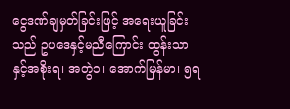ငွေဒဏ်ချမှတ်ခြင်းဖြင့် အရေးယူခြင်းသည် ဥပဒေနှင့်မညီကြောင်း ထွန်းသာနှင့်အစိုးရ၊ အတွဲ၁၊ အောက်မြန်မာ၊ ၅ရ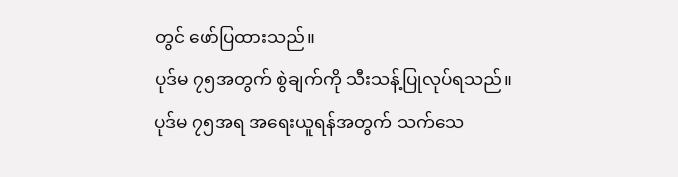တွင် ဖော်ပြထားသည်။
ပုဒ်မ ၇၅အတွက် စွဲချက်ကို သီးသန့်ပြုလုပ်ရသည်။
ပုဒ်မ ၇၅အရ အရေးယူရန်အတွက် သက်သေ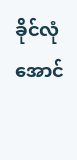ခိုင်လုံအောင်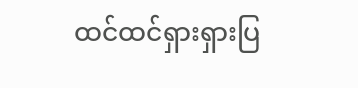ထင်ထင်ရှားရှားပြ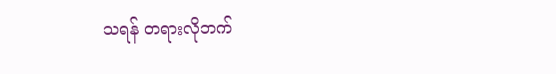သရန် တရားလိုဘက်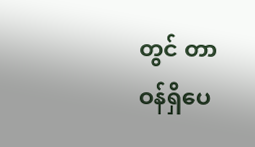တွင် တာဝန်ရှိပေ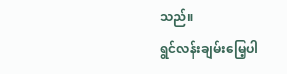သည်။
ရွင်လန်းချမ်းမြေ့ပါ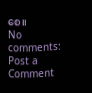စေ။
No comments:
Post a Comment